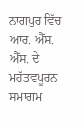ਨਾਗਪੁਰ ਵਿੱਚ ਆਰ. ਐੱਸ. ਐੱਸ. ਦੇ ਮਹੱਤਵਪੂਰਨ ਸਮਾਗਮ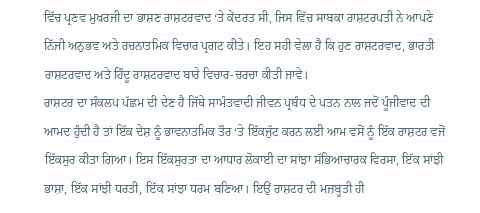ਵਿੱਚ ਪ੍ਰਣਵ ਮੁਖਰਜੀ ਦਾ ਭਾਸ਼ਣ ਰਾਸ਼ਟਰਵਾਦ ‘ਤੇ ਕੇਂਦਰਤ ਸੀ, ਜਿਸ ਵਿੱਚ ਸਾਬਕਾ ਰਾਸ਼ਟਰਪਤੀ ਨੇ ਆਪਣੇ ਨਿੱਜੀ ਅਨੁਭਵ ਅਤੇ ਰਚਨਾਤਮਿਕ ਵਿਚਾਰ ਪ੍ਰਗਟ ਕੀਤੇ। ਇਹ ਸਹੀ ਵੇਲਾ ਹੈ ਕਿ ਹੁਣ ਰਾਸ਼ਟਰਵਾਦ, ਭਾਰਤੀ ਰਾਸ਼ਟਰਵਾਦ ਅਤੇ ਹਿੰਦੂ ਰਾਸ਼ਟਰਵਾਦ ਬਾਰੇ ਵਿਚਾਰ-ਚਰਚਾ ਕੀਤੀ ਜਾਵੇ।
ਰਾਸ਼ਟਰ ਦਾ ਸੰਕਲਪ ਪੱਛਮ ਦੀ ਦੇਣ ਹੈ ਜਿੱਥੇ ਸਾਮੰਤਵਾਦੀ ਜੀਵਨ ਪ੍ਰਬੰਧ ਦੇ ਪਤਨ ਨਾਲ ਜਦੋਂ ਪੂੰਜੀਵਾਦ ਦੀ ਆਮਦ ਹੁੰਦੀ ਹੈ ਤਾਂ ਇੱਕ ਦੇਸ਼ ਨੂੰ ਭਾਵਨਾਤਮਿਕ ਤੌਰ ‘ਤੇ ਇੱਕਜੁੱਟ ਕਰਨ ਲਈ ਆਮ ਵਸੋਂ ਨੂੰ ਇੱਕ ਰਾਸ਼ਟਰ ਵਜੋਂ ਇੱਕਸੁਰ ਕੀਤਾ ਗਿਆ। ਇਸ ਇੱਕਸੁਰਤਾ ਦਾ ਆਧਾਰ ਲੋਕਾਈ ਦਾ ਸਾਂਝਾ ਸੱਭਿਆਚਾਰਕ ਵਿਰਸਾ, ਇੱਕ ਸਾਂਝੀ ਭਾਸ਼ਾ, ਇੱਕ ਸਾਂਝੀ ਧਰਤੀ, ਇੱਕ ਸਾਂਝਾ ਧਰਮ ਬਣਿਆ। ਇਉਂ ਰਾਸ਼ਟਰ ਦੀ ਮਜ਼ਬੂਤੀ ਹੀ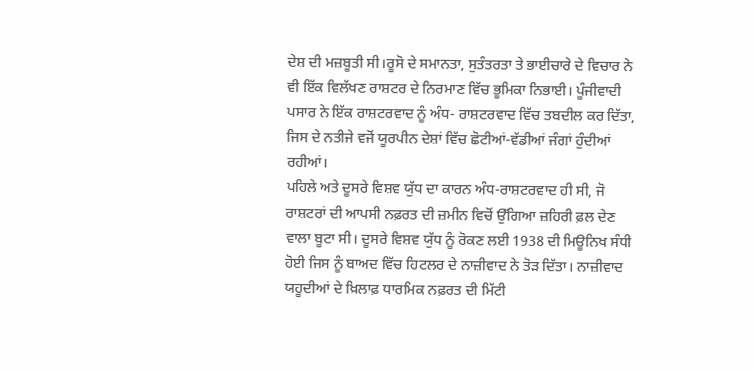ਦੇਸ਼ ਦੀ ਮਜ਼ਬੂਤੀ ਸੀ।ਰੂਸੋ ਦੇ ਸਮਾਨਤਾ, ਸੁਤੰਤਰਤਾ ਤੇ ਭਾਈਚਾਰੇ ਦੇ ਵਿਚਾਰ ਨੇ ਵੀ ਇੱਕ ਵਿਲੱਖਣ ਰਾਸ਼ਟਰ ਦੇ ਨਿਰਮਾਣ ਵਿੱਚ ਭੂਮਿਕਾ ਨਿਭਾਈ। ਪੂੰਜੀਵਾਦੀ ਪਸਾਰ ਨੇ ਇੱਕ ਰਾਸ਼ਟਰਵਾਦ ਨੂੰ ਅੰਧ- ਰਾਸ਼ਟਰਵਾਦ ਵਿੱਚ ਤਬਦੀਲ ਕਰ ਦਿੱਤਾ, ਜਿਸ ਦੇ ਨਤੀਜੇ ਵਜੋਂ ਯੂਰਪੀਨ ਦੇਸ਼ਾਂ ਵਿੱਚ ਛੋਟੀਆਂ-ਵੱਡੀਆਂ ਜੰਗਾਂ ਹੁੰਦੀਆਂ ਰਹੀਆਂ।
ਪਹਿਲੇ ਅਤੇ ਦੂਸਰੇ ਵਿਸ਼ਵ ਯੁੱਧ ਦਾ ਕਾਰਨ ਅੰਧ-ਰਾਸ਼ਟਰਵਾਦ ਹੀ ਸੀ, ਜੋ ਰਾਸ਼ਟਰਾਂ ਦੀ ਆਪਸੀ ਨਫ਼ਰਤ ਦੀ ਜ਼ਮੀਨ ਵਿਚੋਂ ਉੱਗਿਆ ਜ਼ਹਿਰੀ ਫ਼ਲ ਦੇਣ ਵਾਲਾ ਬੂਟਾ ਸੀ। ਦੂਸਰੇ ਵਿਸ਼ਵ ਯੁੱਧ ਨੂੰ ਰੋਕਣ ਲਈ 1938 ਦੀ ਮਿਊਨਿਖ ਸੰਧੀ ਹੋਈ ਜਿਸ ਨੂੰ ਬਾਅਦ ਵਿੱਚ ਹਿਟਲਰ ਦੇ ਨਾਜ਼ੀਵਾਦ ਨੇ ਤੋੜ ਦਿੱਤਾ। ਨਾਜ਼ੀਵਾਦ ਯਹੂਦੀਆਂ ਦੇ ਖ਼ਿਲਾਫ਼ ਧਾਰਮਿਕ ਨਫ਼ਰਤ ਦੀ ਮਿੱਟੀ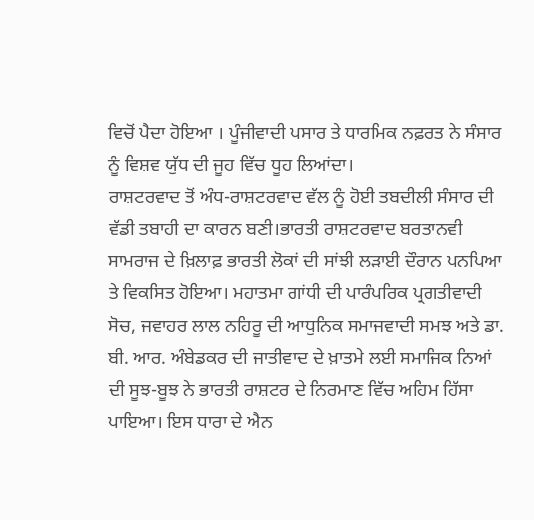ਵਿਚੋਂ ਪੈਦਾ ਹੋਇਆ । ਪੂੰਜੀਵਾਦੀ ਪਸਾਰ ਤੇ ਧਾਰਮਿਕ ਨਫ਼ਰਤ ਨੇ ਸੰਸਾਰ ਨੂੰ ਵਿਸ਼ਵ ਯੁੱਧ ਦੀ ਜੂਹ ਵਿੱਚ ਧੂਹ ਲਿਆਂਦਾ।
ਰਾਸ਼ਟਰਵਾਦ ਤੋਂ ਅੰਧ-ਰਾਸ਼ਟਰਵਾਦ ਵੱਲ ਨੂੰ ਹੋਈ ਤਬਦੀਲੀ ਸੰਸਾਰ ਦੀ ਵੱਡੀ ਤਬਾਹੀ ਦਾ ਕਾਰਨ ਬਣੀ।ਭਾਰਤੀ ਰਾਸ਼ਟਰਵਾਦ ਬਰਤਾਨਵੀ ਸਾਮਰਾਜ ਦੇ ਖ਼ਿਲਾਫ਼ ਭਾਰਤੀ ਲੋਕਾਂ ਦੀ ਸਾਂਝੀ ਲੜਾਈ ਦੌਰਾਨ ਪਨਪਿਆ ਤੇ ਵਿਕਸਿਤ ਹੋਇਆ। ਮਹਾਤਮਾ ਗਾਂਧੀ ਦੀ ਪਾਰੰਪਰਿਕ ਪ੍ਰਗਤੀਵਾਦੀ ਸੋਚ, ਜਵਾਹਰ ਲਾਲ ਨਹਿਰੂ ਦੀ ਆਧੁਨਿਕ ਸਮਾਜਵਾਦੀ ਸਮਝ ਅਤੇ ਡਾ. ਬੀ. ਆਰ. ਅੰਬੇਡਕਰ ਦੀ ਜਾਤੀਵਾਦ ਦੇ ਖ਼ਾਤਮੇ ਲਈ ਸਮਾਜਿਕ ਨਿਆਂ ਦੀ ਸੂਝ-ਬੂਝ ਨੇ ਭਾਰਤੀ ਰਾਸ਼ਟਰ ਦੇ ਨਿਰਮਾਣ ਵਿੱਚ ਅਹਿਮ ਹਿੱਸਾ ਪਾਇਆ। ਇਸ ਧਾਰਾ ਦੇ ਐਨ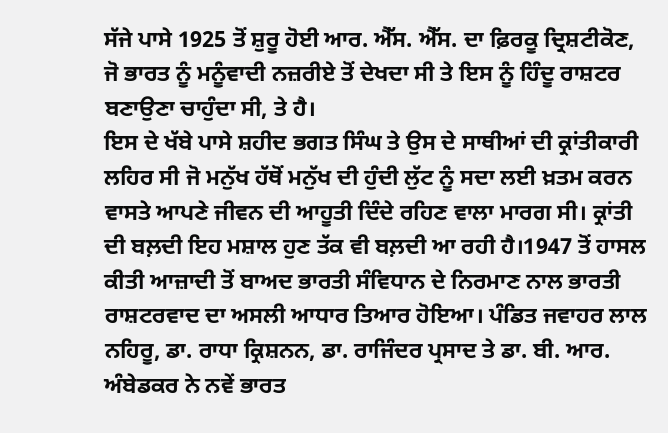ਸੱਜੇ ਪਾਸੇ 1925 ਤੋਂ ਸ਼ੁਰੂ ਹੋਈ ਆਰ. ਐੱਸ. ਐੱਸ. ਦਾ ਫ਼ਿਰਕੂ ਦ੍ਰਿਸ਼ਟੀਕੋਣ, ਜੋ ਭਾਰਤ ਨੂੰ ਮਨੂੰਵਾਦੀ ਨਜ਼ਰੀਏ ਤੋਂ ਦੇਖਦਾ ਸੀ ਤੇ ਇਸ ਨੂੰ ਹਿੰਦੂ ਰਾਸ਼ਟਰ ਬਣਾਉਣਾ ਚਾਹੁੰਦਾ ਸੀ, ਤੇ ਹੈ।
ਇਸ ਦੇ ਖੱਬੇ ਪਾਸੇ ਸ਼ਹੀਦ ਭਗਤ ਸਿੰਘ ਤੇ ਉਸ ਦੇ ਸਾਥੀਆਂ ਦੀ ਕ੍ਰਾਂਤੀਕਾਰੀ ਲਹਿਰ ਸੀ ਜੋ ਮਨੁੱਖ ਹੱਥੋਂ ਮਨੁੱਖ ਦੀ ਹੁੰਦੀ ਲੁੱਟ ਨੂੰ ਸਦਾ ਲਈ ਖ਼ਤਮ ਕਰਨ ਵਾਸਤੇ ਆਪਣੇ ਜੀਵਨ ਦੀ ਆਹੂਤੀ ਦਿੰਦੇ ਰਹਿਣ ਵਾਲਾ ਮਾਰਗ ਸੀ। ਕ੍ਰਾਂਤੀ ਦੀ ਬਲ਼ਦੀ ਇਹ ਮਸ਼ਾਲ ਹੁਣ ਤੱਕ ਵੀ ਬਲ਼ਦੀ ਆ ਰਹੀ ਹੈ।1947 ਤੋਂ ਹਾਸਲ ਕੀਤੀ ਆਜ਼ਾਦੀ ਤੋਂ ਬਾਅਦ ਭਾਰਤੀ ਸੰਵਿਧਾਨ ਦੇ ਨਿਰਮਾਣ ਨਾਲ ਭਾਰਤੀ ਰਾਸ਼ਟਰਵਾਦ ਦਾ ਅਸਲੀ ਆਧਾਰ ਤਿਆਰ ਹੋਇਆ। ਪੰਡਿਤ ਜਵਾਹਰ ਲਾਲ ਨਹਿਰੂ, ਡਾ. ਰਾਧਾ ਕ੍ਰਿਸ਼ਨਨ, ਡਾ. ਰਾਜਿੰਦਰ ਪ੍ਰਸਾਦ ਤੇ ਡਾ. ਬੀ. ਆਰ. ਅੰਬੇਡਕਰ ਨੇ ਨਵੇਂ ਭਾਰਤ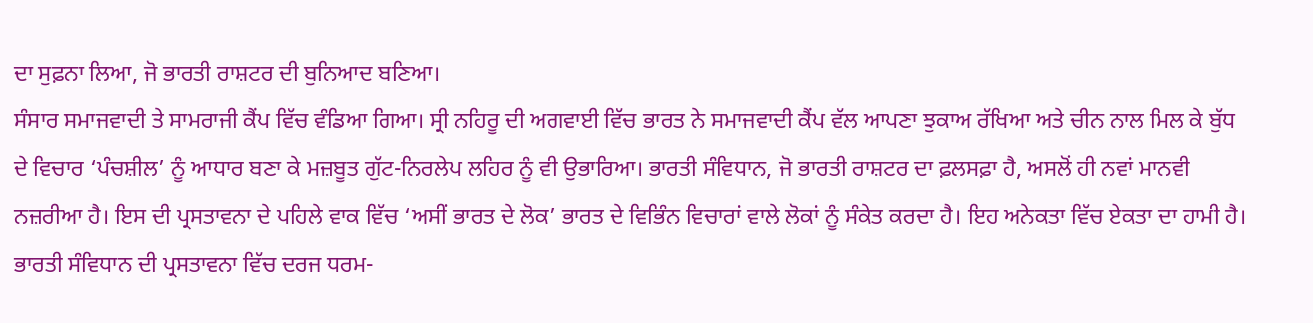ਦਾ ਸੁਫ਼ਨਾ ਲਿਆ, ਜੋ ਭਾਰਤੀ ਰਾਸ਼ਟਰ ਦੀ ਬੁਨਿਆਦ ਬਣਿਆ।
ਸੰਸਾਰ ਸਮਾਜਵਾਦੀ ਤੇ ਸਾਮਰਾਜੀ ਕੈਂਪ ਵਿੱਚ ਵੰਡਿਆ ਗਿਆ। ਸ੍ਰੀ ਨਹਿਰੂ ਦੀ ਅਗਵਾਈ ਵਿੱਚ ਭਾਰਤ ਨੇ ਸਮਾਜਵਾਦੀ ਕੈਂਪ ਵੱਲ ਆਪਣਾ ਝੁਕਾਅ ਰੱਖਿਆ ਅਤੇ ਚੀਨ ਨਾਲ ਮਿਲ ਕੇ ਬੁੱਧ ਦੇ ਵਿਚਾਰ ‘ਪੰਚਸ਼ੀਲ’ ਨੂੰ ਆਧਾਰ ਬਣਾ ਕੇ ਮਜ਼ਬੂਤ ਗੁੱਟ-ਨਿਰਲੇਪ ਲਹਿਰ ਨੂੰ ਵੀ ਉਭਾਰਿਆ। ਭਾਰਤੀ ਸੰਵਿਧਾਨ, ਜੋ ਭਾਰਤੀ ਰਾਸ਼ਟਰ ਦਾ ਫ਼ਲਸਫ਼ਾ ਹੈ, ਅਸਲੋਂ ਹੀ ਨਵਾਂ ਮਾਨਵੀ ਨਜ਼ਰੀਆ ਹੈ। ਇਸ ਦੀ ਪ੍ਰਸਤਾਵਨਾ ਦੇ ਪਹਿਲੇ ਵਾਕ ਵਿੱਚ ‘ਅਸੀਂ ਭਾਰਤ ਦੇ ਲੋਕ’ ਭਾਰਤ ਦੇ ਵਿਭਿੰਨ ਵਿਚਾਰਾਂ ਵਾਲੇ ਲੋਕਾਂ ਨੂੰ ਸੰਕੇਤ ਕਰਦਾ ਹੈ। ਇਹ ਅਨੇਕਤਾ ਵਿੱਚ ਏਕਤਾ ਦਾ ਹਾਮੀ ਹੈ। ਭਾਰਤੀ ਸੰਵਿਧਾਨ ਦੀ ਪ੍ਰਸਤਾਵਨਾ ਵਿੱਚ ਦਰਜ ਧਰਮ-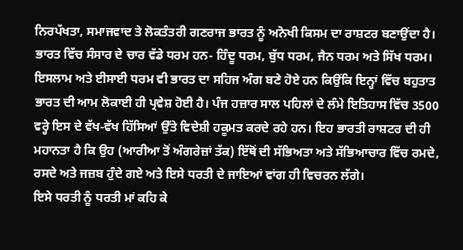ਨਿਰਪੱਖਤਾ, ਸਮਾਜਵਾਦ ਤੇ ਲੋਕਤੰਤਰੀ ਗਣਰਾਜ ਭਾਰਤ ਨੂੰ ਅਨੋਖੀ ਕਿਸਮ ਦਾ ਰਾਸ਼ਟਰ ਬਣਾਉਂਦਾ ਹੈ।
ਭਾਰਤ ਵਿੱਚ ਸੰਸਾਰ ਦੇ ਚਾਰ ਵੱਡੇ ਧਰਮ ਹਨ- ਹਿੰਦੂ ਧਰਮ, ਬੁੱਧ ਧਰਮ, ਜੈਨ ਧਰਮ ਅਤੇ ਸਿੱਖ ਧਰਮ। ਇਸਲਾਮ ਅਤੇ ਈਸਾਈ ਧਰਮ ਵੀ ਭਾਰਤ ਦਾ ਸਹਿਜ ਅੰਗ ਬਣੇ ਹੋਏ ਹਨ ਕਿਉਂਕਿ ਇਨ੍ਹਾਂ ਵਿੱਚ ਬਹੁਤਾਤ ਭਾਰਤ ਦੀ ਆਮ ਲੋਕਾਈ ਹੀ ਪ੍ਰਵੇਸ਼ ਹੋਈ ਹੈ। ਪੰਜ ਹਜ਼ਾਰ ਸਾਲ ਪਹਿਲਾਂ ਦੇ ਲੰਮੇ ਇਤਿਹਾਸ ਵਿੱਚ 3500 ਵਰ੍ਹੇ ਇਸ ਦੇ ਵੱਖ-ਵੱਖ ਹਿੱਸਿਆਂ ਉੱਤੇ ਵਿਦੇਸ਼ੀ ਹਕੂਮਤ ਕਰਦੇ ਰਹੇ ਹਨ। ਇਹ ਭਾਰਤੀ ਰਾਸ਼ਟਰ ਦੀ ਹੀ ਮਹਾਨਤਾ ਹੈ ਕਿ ਉਹ (ਆਰੀਆ ਤੋਂ ਅੰਗਰੇਜ਼ਾਂ ਤੱਕ) ਇੱਥੋਂ ਦੀ ਸੱਭਿਅਤਾ ਅਤੇ ਸੱਭਿਆਚਾਰ ਵਿੱਚ ਰਮਦੇ, ਰਸਦੇ ਅਤੇ ਜਜ਼ਬ ਹੁੰਦੇ ਗਏ ਅਤੇ ਇਸੇ ਧਰਤੀ ਦੇ ਜਾਇਆਂ ਵਾਂਗ ਹੀ ਵਿਚਰਨ ਲੱਗੇ।
ਇਸੇ ਧਰਤੀ ਨੂੰ ਧਰਤੀ ਮਾਂ ਕਹਿ ਕੇ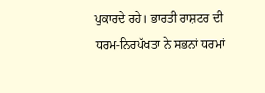ਪੁਕਾਰਦੇ ਰਹੇ। ਭਾਰਤੀ ਰਾਸ਼ਟਰ ਦੀ ਧਰਮ-ਨਿਰਪੱਖਤਾ ਨੇ ਸਭਨਾਂ ਧਰਮਾਂ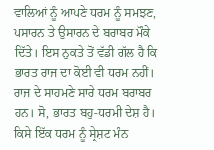ਵਾਲਿਆਂ ਨੂੰ ਆਪਣੇ ਧਰਮ ਨੂੰ ਸਮਝਣ, ਪਸਾਰਨ ਤੇ ਉਸਾਰਨ ਦੇ ਬਰਾਬਰ ਮੌਕੇ ਦਿੱਤੇ। ਇਸ ਨੁਕਤੇ ਤੋਂ ਵੱਡੀ ਗੱਲ ਹੈ ਕਿ ਭਾਰਤ ਰਾਜ ਦਾ ਕੋਈ ਵੀ ਧਰਮ ਨਹੀਂ। ਰਾਜ ਦੇ ਸਾਹਮਣੇ ਸਾਰੇ ਧਰਮ ਬਰਾਬਰ ਹਨ। ਸੋ, ਭਾਰਤ ਬਹੁ-ਧਰਮੀ ਦੇਸ਼ ਹੈ। ਕਿਸੇ ਇੱਕ ਧਰਮ ਨੂੰ ਸ੍ਰੇਸ਼ਟ ਮੰਨ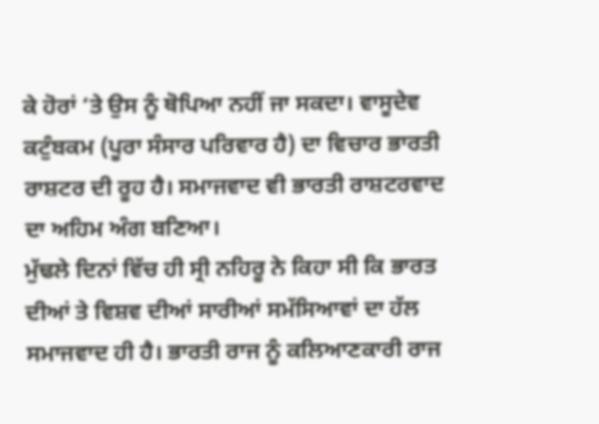ਕੇ ਹੋਰਾਂ ‘ਤੇ ਉਸ ਨੂੰ ਥੋਪਿਆ ਨਹੀਂ ਜਾ ਸਕਦਾ। ਵਾਸੂਦੇਵ ਕਟੁੰਬਕਮ (ਪੂਰਾ ਸੰਸਾਰ ਪਰਿਵਾਰ ਹੈ) ਦਾ ਵਿਚਾਰ ਭਾਰਤੀ ਰਾਸ਼ਟਰ ਦੀ ਰੂਹ ਹੈ। ਸਮਾਜਵਾਦ ਵੀ ਭਾਰਤੀ ਰਾਸ਼ਟਰਵਾਦ ਦਾ ਅਹਿਮ ਅੰਗ ਬਣਿਆ।
ਮੁੱਢਲੇ ਦਿਨਾਂ ਵਿੱਚ ਹੀ ਸ੍ਰੀ ਨਹਿਰੂ ਨੇ ਕਿਹਾ ਸੀ ਕਿ ਭਾਰਤ ਦੀਆਂ ਤੇ ਵਿਸ਼ਵ ਦੀਆਂ ਸਾਰੀਆਂ ਸਮੱਸਿਆਵਾਂ ਦਾ ਹੱਲ ਸਮਾਜਵਾਦ ਹੀ ਹੈ। ਭਾਰਤੀ ਰਾਜ ਨੂੰ ਕਲਿਆਣਕਾਰੀ ਰਾਜ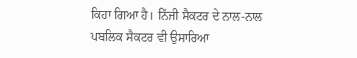ਕਿਹਾ ਗਿਆ ਹੈ। ਨਿੱਜੀ ਸੈਕਟਰ ਦੇ ਨਾਲ-ਨਾਲ ਪਬਲਿਕ ਸੈਕਟਰ ਵੀ ਉਸਾਰਿਆ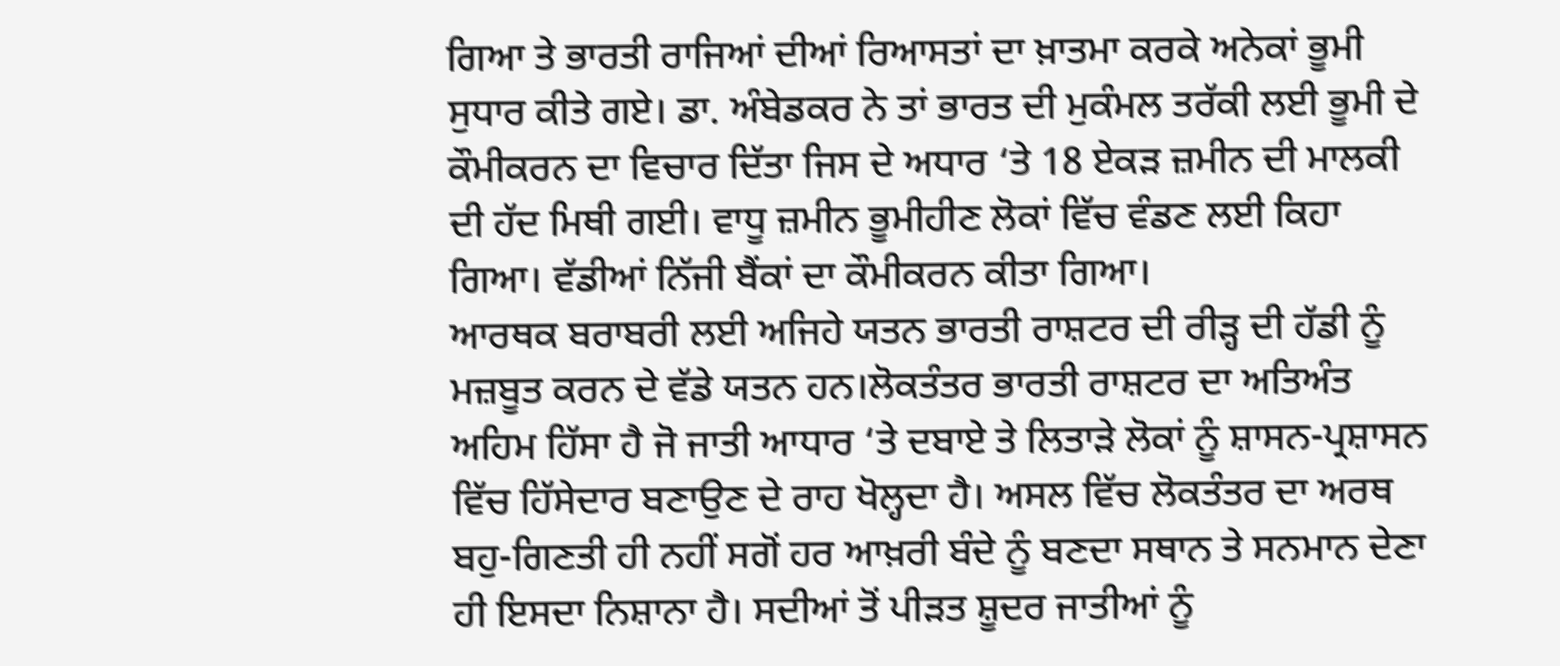ਗਿਆ ਤੇ ਭਾਰਤੀ ਰਾਜਿਆਂ ਦੀਆਂ ਰਿਆਸਤਾਂ ਦਾ ਖ਼ਾਤਮਾ ਕਰਕੇ ਅਨੇਕਾਂ ਭੂਮੀ ਸੁਧਾਰ ਕੀਤੇ ਗਏ। ਡਾ. ਅੰਬੇਡਕਰ ਨੇ ਤਾਂ ਭਾਰਤ ਦੀ ਮੁਕੰਮਲ ਤਰੱਕੀ ਲਈ ਭੂਮੀ ਦੇ ਕੌਮੀਕਰਨ ਦਾ ਵਿਚਾਰ ਦਿੱਤਾ ਜਿਸ ਦੇ ਅਧਾਰ ‘ਤੇ 18 ਏਕੜ ਜ਼ਮੀਨ ਦੀ ਮਾਲਕੀ ਦੀ ਹੱਦ ਮਿਥੀ ਗਈ। ਵਾਧੂ ਜ਼ਮੀਨ ਭੂਮੀਹੀਣ ਲੋਕਾਂ ਵਿੱਚ ਵੰਡਣ ਲਈ ਕਿਹਾ ਗਿਆ। ਵੱਡੀਆਂ ਨਿੱਜੀ ਬੈਂਕਾਂ ਦਾ ਕੌਮੀਕਰਨ ਕੀਤਾ ਗਿਆ।
ਆਰਥਕ ਬਰਾਬਰੀ ਲਈ ਅਜਿਹੇ ਯਤਨ ਭਾਰਤੀ ਰਾਸ਼ਟਰ ਦੀ ਰੀੜ੍ਹ ਦੀ ਹੱਡੀ ਨੂੰ ਮਜ਼ਬੂਤ ਕਰਨ ਦੇ ਵੱਡੇ ਯਤਨ ਹਨ।ਲੋਕਤੰਤਰ ਭਾਰਤੀ ਰਾਸ਼ਟਰ ਦਾ ਅਤਿਅੰਤ ਅਹਿਮ ਹਿੱਸਾ ਹੈ ਜੋ ਜਾਤੀ ਆਧਾਰ ‘ਤੇ ਦਬਾਏ ਤੇ ਲਿਤਾੜੇ ਲੋਕਾਂ ਨੂੰ ਸ਼ਾਸਨ-ਪ੍ਰਸ਼ਾਸਨ ਵਿੱਚ ਹਿੱਸੇਦਾਰ ਬਣਾਉਣ ਦੇ ਰਾਹ ਖੋਲ੍ਹਦਾ ਹੈ। ਅਸਲ ਵਿੱਚ ਲੋਕਤੰਤਰ ਦਾ ਅਰਥ ਬਹੁ-ਗਿਣਤੀ ਹੀ ਨਹੀਂ ਸਗੋਂ ਹਰ ਆਖ਼ਰੀ ਬੰਦੇ ਨੂੰ ਬਣਦਾ ਸਥਾਨ ਤੇ ਸਨਮਾਨ ਦੇਣਾ ਹੀ ਇਸਦਾ ਨਿਸ਼ਾਨਾ ਹੈ। ਸਦੀਆਂ ਤੋਂ ਪੀੜਤ ਸ਼ੂਦਰ ਜਾਤੀਆਂ ਨੂੰ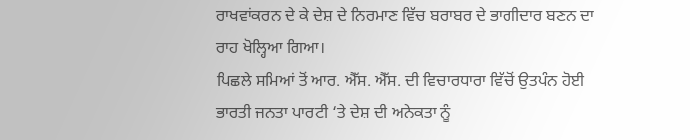ਰਾਖਵਾਂਕਰਨ ਦੇ ਕੇ ਦੇਸ਼ ਦੇ ਨਿਰਮਾਣ ਵਿੱਚ ਬਰਾਬਰ ਦੇ ਭਾਗੀਦਾਰ ਬਣਨ ਦਾ ਰਾਹ ਖੋਲ੍ਹਿਆ ਗਿਆ।
ਪਿਛਲੇ ਸਮਿਆਂ ਤੋਂ ਆਰ. ਐੱਸ. ਐੱਸ. ਦੀ ਵਿਚਾਰਧਾਰਾ ਵਿੱਚੋਂ ਉਤਪੰਨ ਹੋਈ ਭਾਰਤੀ ਜਨਤਾ ਪਾਰਟੀ ‘ਤੇ ਦੇਸ਼ ਦੀ ਅਨੇਕਤਾ ਨੂੰ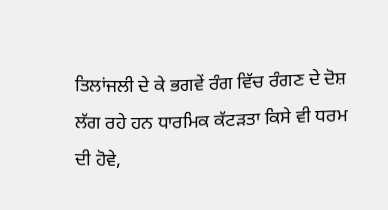ਤਿਲਾਂਜਲੀ ਦੇ ਕੇ ਭਗਵੇਂ ਰੰਗ ਵਿੱਚ ਰੰਗਣ ਦੇ ਦੋਸ਼ ਲੱਗ ਰਹੇ ਹਨ ਧਾਰਮਿਕ ਕੱਟੜਤਾ ਕਿਸੇ ਵੀ ਧਰਮ ਦੀ ਹੋਵੇ,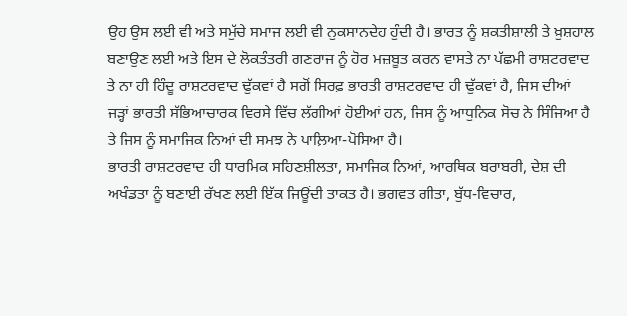ਉਹ ਉਸ ਲਈ ਵੀ ਅਤੇ ਸਮੁੱਚੇ ਸਮਾਜ ਲਈ ਵੀ ਨੁਕਸਾਨਦੇਹ ਹੁੰਦੀ ਹੈ। ਭਾਰਤ ਨੂੰ ਸ਼ਕਤੀਸ਼ਾਲੀ ਤੇ ਖ਼ੁਸ਼ਹਾਲ ਬਣਾਉਣ ਲਈ ਅਤੇ ਇਸ ਦੇ ਲੋਕਤੰਤਰੀ ਗਣਰਾਜ ਨੂੰ ਹੋਰ ਮਜ਼ਬੂਤ ਕਰਨ ਵਾਸਤੇ ਨਾ ਪੱਛਮੀ ਰਾਸ਼ਟਰਵਾਦ ਤੇ ਨਾ ਹੀ ਹਿੰਦੂ ਰਾਸ਼ਟਰਵਾਦ ਢੁੱਕਵਾਂ ਹੈ ਸਗੋਂ ਸਿਰਫ਼ ਭਾਰਤੀ ਰਾਸ਼ਟਰਵਾਦ ਹੀ ਢੁੱਕਵਾਂ ਹੈ, ਜਿਸ ਦੀਆਂ ਜੜ੍ਹਾਂ ਭਾਰਤੀ ਸੱਭਿਆਚਾਰਕ ਵਿਰਸੇ ਵਿੱਚ ਲੱਗੀਆਂ ਹੋਈਆਂ ਹਨ, ਜਿਸ ਨੂੰ ਆਧੁਨਿਕ ਸੋਚ ਨੇ ਸਿੰਜਿਆ ਹੈ ਤੇ ਜਿਸ ਨੂੰ ਸਮਾਜਿਕ ਨਿਆਂ ਦੀ ਸਮਝ ਨੇ ਪਾਲ਼ਿਆ-ਪੋਸਿਆ ਹੈ।
ਭਾਰਤੀ ਰਾਸ਼ਟਰਵਾਦ ਹੀ ਧਾਰਮਿਕ ਸਹਿਣਸ਼ੀਲਤਾ, ਸਮਾਜਿਕ ਨਿਆਂ, ਆਰਥਿਕ ਬਰਾਬਰੀ, ਦੇਸ਼ ਦੀ ਅਖੰਡਤਾ ਨੂੰ ਬਣਾਈ ਰੱਖਣ ਲਈ ਇੱਕ ਜਿਊਂਦੀ ਤਾਕਤ ਹੈ। ਭਗਵਤ ਗੀਤਾ, ਬੁੱਧ-ਵਿਚਾਰ,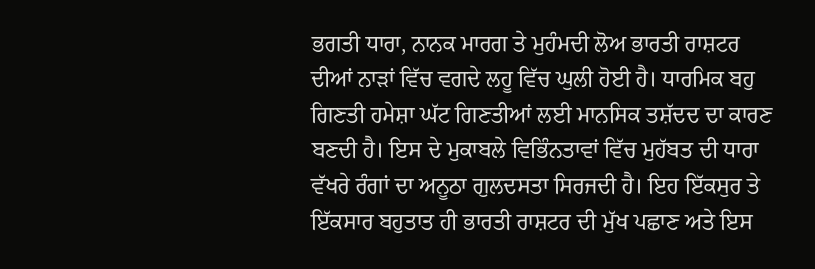ਭਗਤੀ ਧਾਰਾ, ਨਾਨਕ ਮਾਰਗ ਤੇ ਮੁਹੰਮਦੀ ਲੋਅ ਭਾਰਤੀ ਰਾਸ਼ਟਰ ਦੀਆਂ ਨਾੜਾਂ ਵਿੱਚ ਵਗਦੇ ਲਹੂ ਵਿੱਚ ਘੁਲੀ ਹੋਈ ਹੈ। ਧਾਰਮਿਕ ਬਹੁ ਗਿਣਤੀ ਹਮੇਸ਼ਾ ਘੱਟ ਗਿਣਤੀਆਂ ਲਈ ਮਾਨਸਿਕ ਤਸ਼ੱਦਦ ਦਾ ਕਾਰਣ ਬਣਦੀ ਹੈ। ਇਸ ਦੇ ਮੁਕਾਬਲੇ ਵਿਭਿੰਨਤਾਵਾਂ ਵਿੱਚ ਮੁਹੱਬਤ ਦੀ ਧਾਰਾ ਵੱਖਰੇ ਰੰਗਾਂ ਦਾ ਅਨੂਠਾ ਗੁਲਦਸਤਾ ਸਿਰਜਦੀ ਹੈ। ਇਹ ਇੱਕਸੁਰ ਤੇ ਇੱਕਸਾਰ ਬਹੁਤਾਤ ਹੀ ਭਾਰਤੀ ਰਾਸ਼ਟਰ ਦੀ ਮੁੱਖ ਪਛਾਣ ਅਤੇ ਇਸ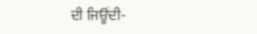ਦੀ ਜਿਊਂਦੀ-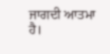ਜਾਗਦੀ ਆਤਮਾ ਹੈ।